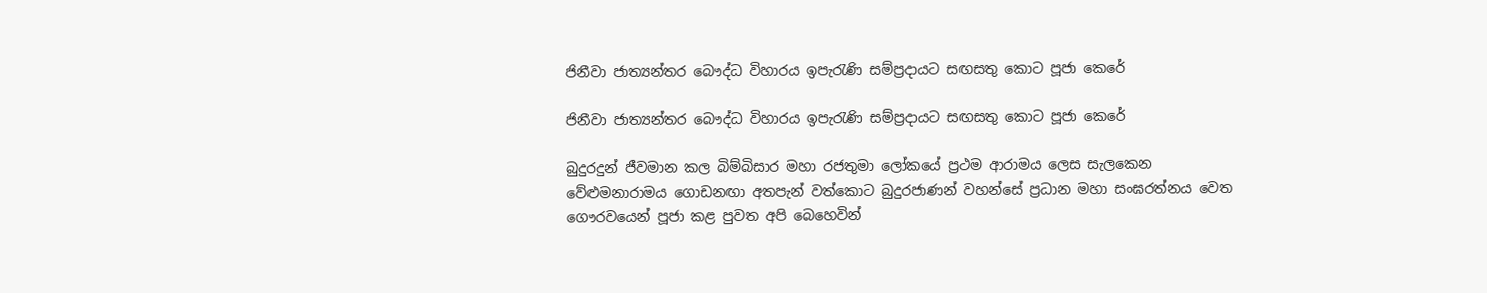ජිනීවා ජාත්‍යන්තර බෞද්ධ විහාරය ඉපැරැණි සම්ප්‍රදායට සඟසතු කොට පූජා කෙරේ

ජිනීවා ජාත්‍යන්තර බෞද්ධ විහාරය ඉපැරැණි සම්ප්‍රදායට සඟසතු කොට පූජා කෙරේ

බුදුරදුන් ජීවමාන කල බිම්බිසාර මහා රජතුමා ලෝකයේ ප්‍රථම ආරාමය ලෙස සැලකෙන වේළුමනාරාමය ගොඩනඟා අතපැන් වත්කොට බුදුරජාණන් වහන්සේ ප්‍රධාන මහා සංඝරත්නය වෙත ගෞරවයෙන් පූජා කළ පුවත අපි බෙහෙවින්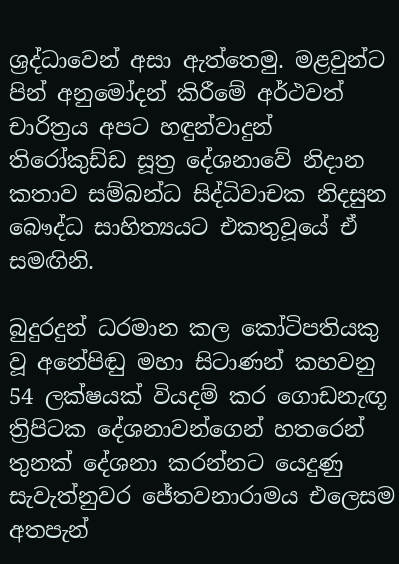ශ්‍රද්ධාවෙන් අසා ඇත්තෙමු. මළවුන්ට පින් අනුමෝදන් කිරීමේ අර්ථවත් චාරිත්‍රය අපට හඳුන්වාදුන් තිරෝකුඩ්ඩ සූත්‍ර දේශනාවේ නිදාන කතාව සම්බන්ධ සිද්ධිවාචක නිදසුන බෞද්ධ සාහිත්‍යයට එකතුවූයේ ඒ සමඟිනි.

බුදුරදුන් ධරමාන කල කෝටිපතියකු වූ අනේපිඬු මහා සිටාණන් කහවනු 54 ලක්ෂයක් වියදම් කර ගොඩනැඟූ ත්‍රිපිටක දේශනාවන්ගෙන් හතරෙන් තුනක් දේශනා කරන්නට යෙදුණු සැවැත්නුවර ජේතවනාරාමය එලෙසම අතපැන්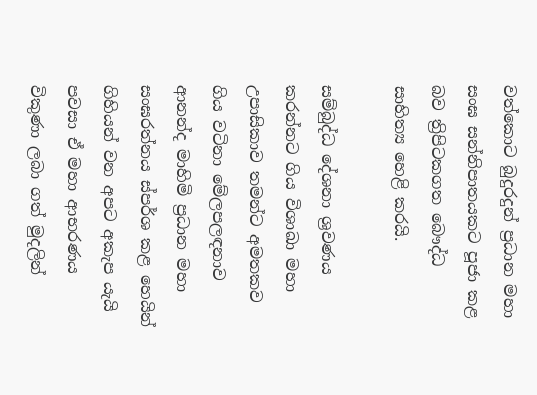වත්කොට බුදුරදුන් ප්‍රධාන මහා සංඝ සන්නිපාතයකට පූජා කළ බව ත්‍රිපිටකගත බෞද්ධ සාහිත්‍ය හෙළි කරයි.

සම්බුද්ධ දේශනා ශ්‍රවණය කරන්නට ගිය විශාඛා මහා උපාසිකාව තමන්ට අමතකව ගිය වටිනා මේලපලඳනාව ආනන්ද මාහිමි ප්‍රධාන මහා සංඝරත්නය ස්පර්ශ කළ හෙයින් ගිහියන් වන අපට අකැප යැයි පවසා ඒ මහා ආභරණය විකුණා ලබා ගත් මුදලින්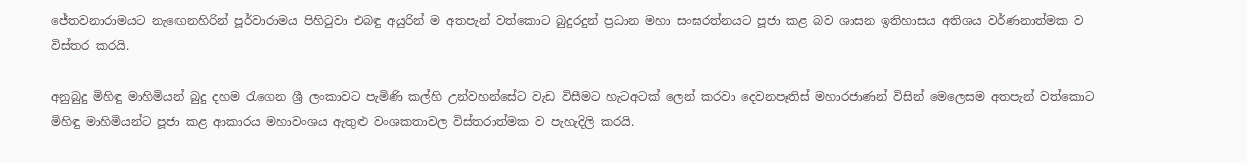ජේතවනාරාමයට නැඟෙනහිරින් පූර්වාරාමය පිහිටුවා එබඳු අයුරින් ම අතපැන් වත්කොට බුදුරදුන් ප්‍රධාන මහා සංඝරත්නයට පූජා කළ බව ශාසන ඉතිහාසය අතිශය වර්ණනාත්මක ව විස්තර කරයි.

අනුබුදු මිහිඳු මාහිමියන් බුදු දහම රැගෙන ශ්‍රී ලංකාවට පැමිණි කල්හි උන්වහන්සේට වැඩ විසීමට හැටඅටක් ලෙන් කරවා දෙවනපෑතිස් මහාරජාණන් විසින් මෙලෙසම අතපැන් වත්කොට මිහිඳු මාහිමියන්ට පූජා කළ ආකාරය මහාවංශය ඇතුළු වංශකතාවල විස්තරාත්මක ව පැහැදිලි කරයි.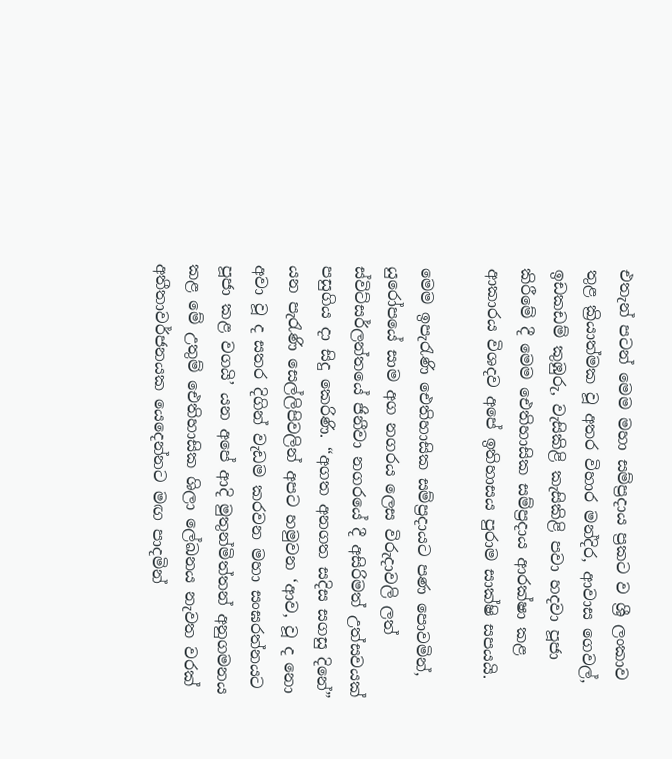එතැන් පටන් මෙම මහා සම්ප්‍රදාය ප්‍රකට ව ශ්‍රී ලංකාව තුළ ක්‍රියාත්මක වූ අතර විහාර මන්දිර, ආවාස ගෙවල්, ඉඩකඩම් කුඹුරු, වැසිකිළි කැසිකිළි පවා හදවා පූජා කිරීමේ දී මෙම ඓතිහාසික සම්ප්‍රදාය ආරක්ෂා කළ ආකාරය විශදව අපේ ඉතිහාසය පුරාම සාක්ෂි සපයයි.

මෙම ඉපැරැණි ඓතිහාසික සම්ප්‍රදායට පණ පොවමින්, යුරෝපයේ සාම අග නගරය ලෙස විරුදාවලි ලත් ස්විට්සර්ලන්තයේ ජිනීවා නගරයේ දී අසිරිමත් උත්සවයක් පසුගිය දා සිදු කෙරිණි. “අගත අනගත සදිස සගසු දිනේ” යන පැරැණි සෙල්ලිපිවලින් අපට හමුවන ‘ආව, වූ ද නො අවා වූ ද සතර දිගින් වැඩම කරවන මහා සංඝරත්නයට පූජා කළ වගයි’ යන අපේ ආදි මුතුන්මිත්තන් අනුගමනය කළ මේ උතුම් ඓතිහාසික ශිලා ලේඛනය නැවත වරක් අතීතාවර්ජනයක යෙදෙන්නට මඟ පාදමින්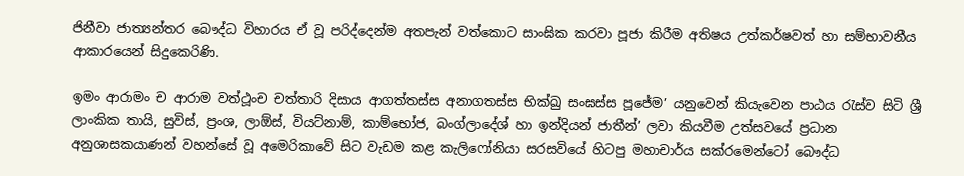ජිනීවා ජාත්‍යන්තර බෞද්ධ විහාරය ඒ වූ පරිද්දෙන්ම අතපැන් වත්කොට සාංඝික කරවා පූජා කිරීම අතිෂය උත්කර්ෂවත් හා සම්භාවනීය ආකාරයෙන් සිදුකෙරිණි.

ඉමං ආරාමං ච ආරාම වත්ථූංච චත්තාරි දිසාය ආගත්තස්ස අනාගතස්ස භික්ඛු සංඝස්ස පූජේම’ යනුවෙන් කියැවෙන පාඨය රැස්ව සිටි ශ්‍රී ලාංකික තායි, සුවිස්, ප්‍රංශ, ලාඕස්, වියට්නාම්, කාම්භෝජ, බංග්ලාදේශ් හා ඉන්දියන් ජාතීන්’ ලවා කියවීම උත්සවයේ ප්‍රධාන අනුශාසකයාණන් වහන්සේ වූ අමෙරිකාවේ සිට වැඩම කළ කැලිෆෝනියා සරසවියේ හිටපු මහාචාර්ය සක්රමෙන්ටෝ බෞද්ධ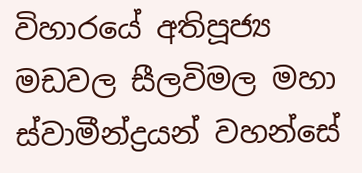විහාරයේ අතිපූජ්‍ය මඩවල සීලවිමල මහා ස්වාමීන්ද්‍රයන් වහන්සේ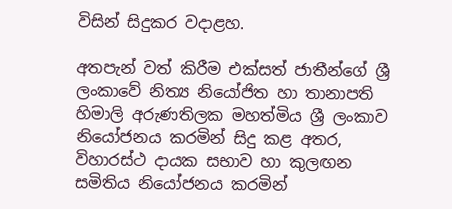විසින් සිදුකර වදාළහ.

අතපැන් වත් කිරීම එක්සත් ජාතීන්ගේ ශ්‍රී ලංකාවේ නිත්‍ය නියෝජිත හා තානාපති හිමාලි අරුණතිලක මහත්මිය ශ්‍රී ලංකාව නියෝජනය කරමින් සිදු කළ අතර, විහාරස්ථ දායක සභාව හා කුලඟන සමිතිය නියෝජනය කරමින්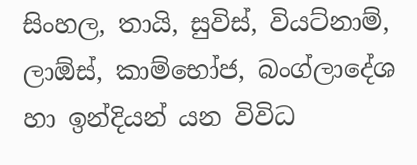සිංහල, තායි, සුවිස්, වියට්නාම්, ලාඕස්, කාම්භෝජ, බංග්ලාදේශ හා ඉන්දියන් යන විවිධ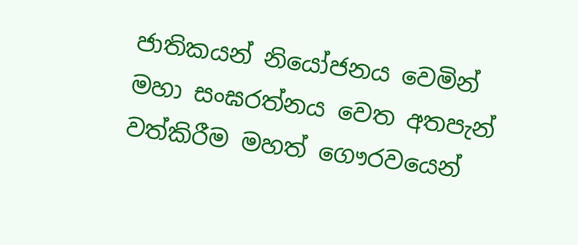ජාතිකයන් නියෝජනය වෙමින් මහා සංඝරත්නය වෙත අතපැන් වත්කිරීම මහත් ගෞරවයෙන්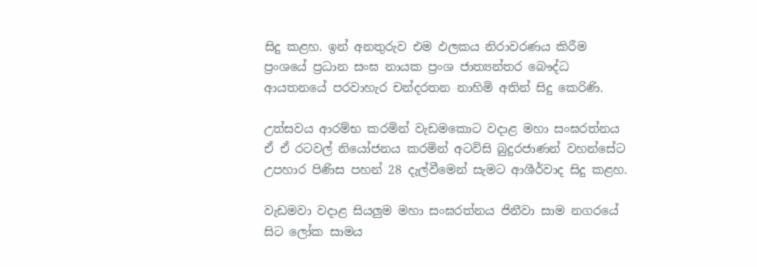සිදු කළහ. ඉන් අනතුරුව එම ඵලකය නිරාවරණය කිරීම ප්‍රංශයේ ප්‍රධාන සංඝ නායක ප්‍රංශ ජාත්‍යන්තර බෞද්ධ ආයතනයේ පරවාහැර චන්දරතන නාහිමි අතින් සිදු කෙරිණි.

උත්සවය ආරම්භ කරමින් වැඩමකොට වදාළ මහා සංඝරත්නය ඒ ඒ රටවල් නියෝජනය කරමින් අටවිසි බුදුරජාණන් වහන්සේට උපහාර පිණිස පහන් 28 දැල්වීමෙන් සැමට ආශීර්වාද සිදු කළහ.

වැඩමවා වදාළ සියලුම මහා සංඝරත්නය ජිනීවා සාම නගරයේ සිට ලෝක සාමය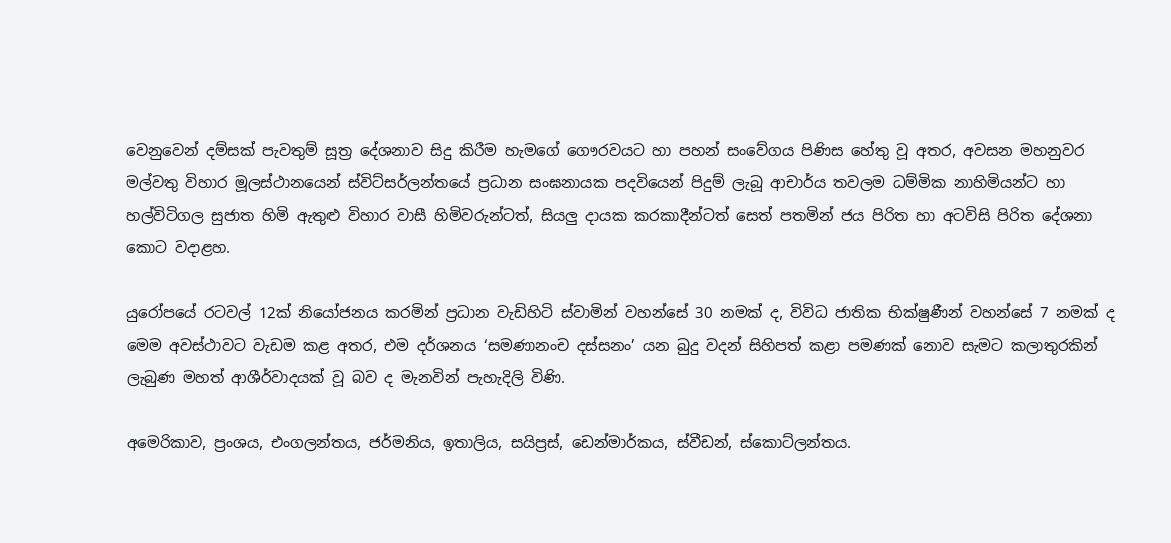වෙනුවෙන් දම්සක් පැවතුම් සූත්‍ර දේශනාව සිදු කිරීම හැමගේ ගෞරවයට හා පහන් සංවේගය පිණිස හේතු වූ අතර, අවසන මහනුවර මල්වතු විහාර මූලස්ථානයෙන් ස්විට්සර්ලන්තයේ ප්‍රධාන සංඝනායක පදවියෙන් පිදුම් ලැබූ ආචාර්ය තවලම ධම්මික නාහිමියන්ට හා හල්විටිගල සුජාත හිමි ඇතුළු විහාර වාසී හිමිවරුන්ටත්, සියලු දායක කරකාදීන්ටත් සෙත් පතමින් ජය පිරිත හා අටවිසි පිරිත දේශනා කොට වදාළහ.

යුරෝපයේ රටවල් 12ක් නියෝජනය කරමින් ප්‍රධාන වැඩිහිටි ස්වාමින් වහන්සේ 30 නමක් ද, විවිධ ජාතික භික්ෂුණීන් වහන්සේ 7 නමක් ද මෙම අවස්ථාවට වැඩම කළ අතර, එම දර්ශනය ‘සමණානංච දස්සනං’ යන බුදු වදන් සිහිපත් කළා පමණක් නොව සැමට කලාතුරකින් ලැබුණ මහත් ආශීර්වාදයක් වූ බව ද මැනවින් පැහැදිලි විණි.

අමෙරිකාව, ප්‍රංශය, එංගලන්තය, ජර්මනිය, ඉතාලිය, සයිප්‍රස්, ඩෙන්මාර්කය, ස්වීඩන්, ස්කොට්ලන්තය.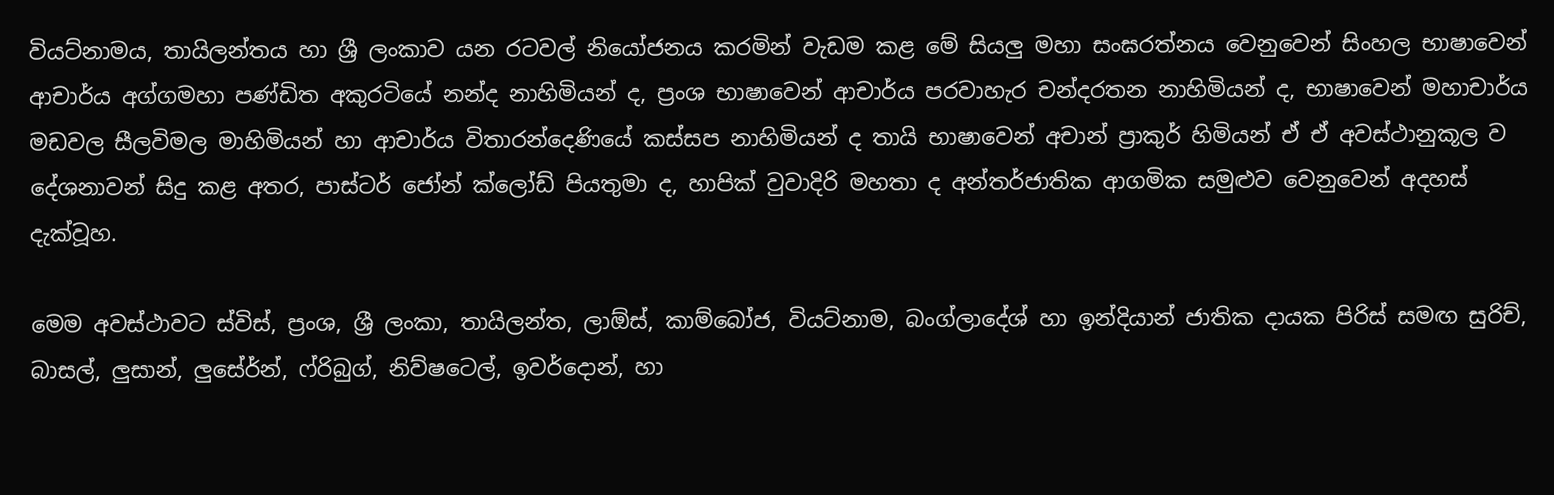වියට්නාමය, තායිලන්තය හා ශ්‍රී ලංකාව යන රටවල් නියෝජනය කරමින් වැඩම කළ මේ සියලු මහා සංඝරත්නය වෙනුවෙන් සිංහල භාෂාවෙන් ආචාර්ය අග්ගමහා පණ්ඩිත අකුරටියේ නන්ද නාහිමියන් ද, ප්‍රංශ භාෂාවෙන් ආචාර්ය පරවාහැර චන්දරතන නාහිමියන් ද, භාෂාවෙන් මහාචාර්ය මඩවල සීලවිමල මාහිමියන් හා ආචාර්ය විතාරන්දෙණියේ කස්සප නාහිමියන් ද තායි භාෂාවෙන් අචාන් ප්‍රාකුර් හිමියන් ඒ ඒ අවස්ථානුකූල ව දේශනාවන් සිදු කළ අතර, පාස්ටර් ජෝන් ක්ලෝඩ් පියතුමා ද, හාපික් වුවාදිරි මහතා ද අන්තර්ජාතික ආගමික සමුළුව වෙනුවෙන් අදහස් දැක්වූහ.

මෙම අවස්ථාවට ස්විස්, ප්‍රංශ, ශ්‍රී ලංකා, තායිලන්ත, ලාඕස්, කාම්බෝජ, වියට්නාම, බංග්ලාදේශ් හා ඉන්දියාන් ජාතික දායක පිරිස් සමඟ සුරිච්, බාසල්, ලුසාන්, ලුසේර්න්, ෆ්රිබුග්, නිව්ෂටෙල්, ඉවර්දොන්, හා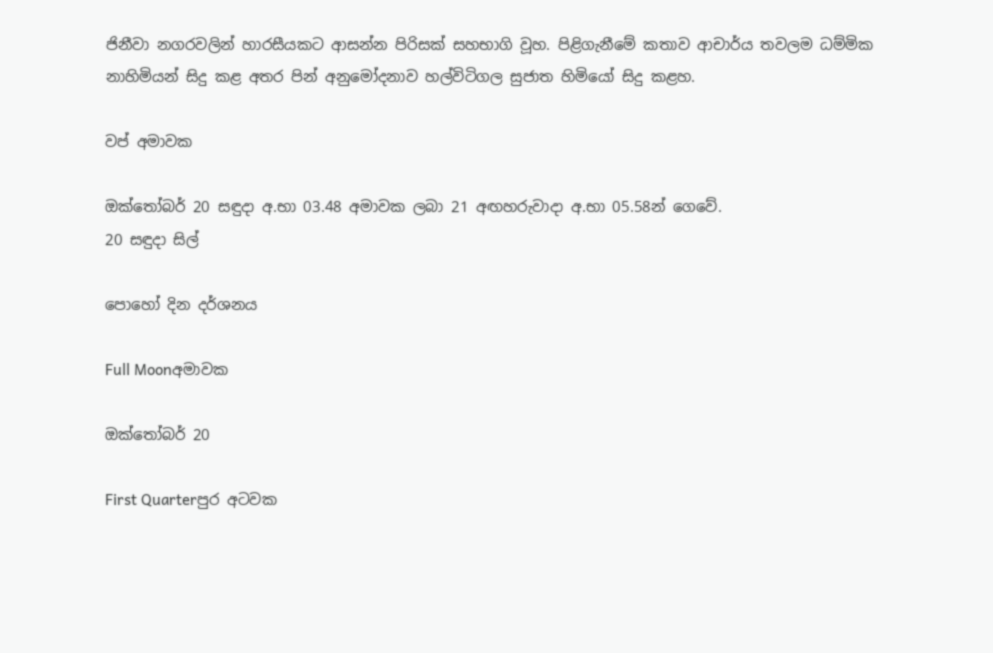ජිනීවා නගරවලින් හාරසීයකට ආසන්න පිරිසක් සහභාගි වූහ. පිළිගැනීමේ කතාව ආචාර්ය තවලම ධම්මික නාහිමියන් සිදු කළ අතර පින් අනුමෝදනාව හල්විටිගල සුජාත හිමියෝ සිදු කළහ.

වප් අමාවක

ඔක්තෝබර් 20 සඳුදා අ.භා 03.48 අමාවක ලබා 21 අඟහරුවාදා අ.භා 05.58න් ගෙවේ.
20 සඳුදා සිල්

පොහෝ දින දර්ශනය

Full Moonඅමාවක

ඔක්තෝබර් 20

First Quarterපුර අටවක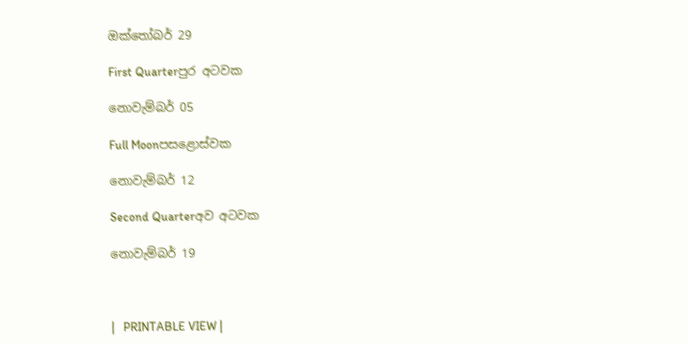ඔක්තෝබර් 29

First Quarterපුර අටවක

නොවැම්බර් 05

Full Moonපසළොස්වක

නොවැම්බර් 12

Second Quarterඅව අටවක

නොවැම්බර් 19



|   PRINTABLE VIEW |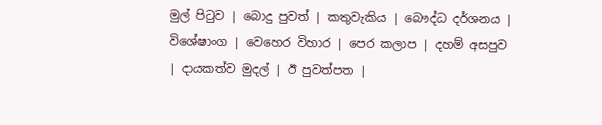මුල් පිටුව | බොදු පුවත් | කතුවැකිය | බෞද්ධ දර්ශනය | විශේෂාංග | වෙහෙර විහාර | පෙර කලාප | දහම් අසපුව | දායකත්ව මුදල් | ඊ පුවත්පත |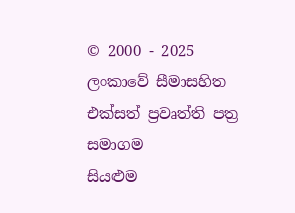© 2000 - 2025 ලංකාවේ සීමාසහිත එක්සත් ප්‍රවෘත්ති පත්‍ර සමාගම
සියළුම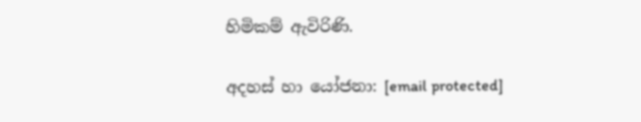හිමිකම් ඇවිරිණි.

අදහස් හා යෝජනා: [email protected]